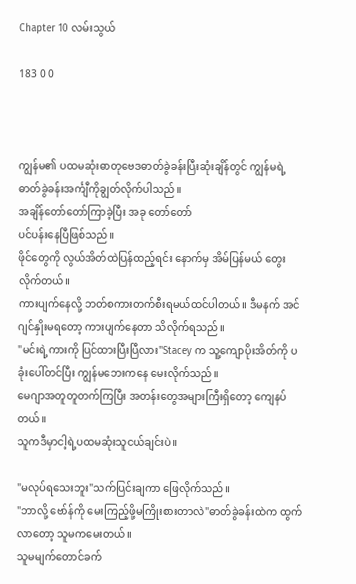Chapter 10 လမ်းသွယ်

183 0 0



ကျွန်မ၏ ပထမဆုံးဓာတုဗေဒဓာတ်ခွဲခန်းပြီးဆုံးချိန်တွင် ကျွန်မရဲ့ဓာတ်ခွဲခန်းအင်္ကျီကိုချွတ်လိုက်ပါသည်။
အချိန်တော်တော်ကြာခဲ့ပြီး အခု တော်တော်
ပင်ပန်းနေပြီဖြစ်သည်။
ဖိုင်တွေကို လွယ်အိတ်ထဲပြန်ထည့်ရင်း နောက်မှ အိမ်ပြန်မယ် တွေးလိုက်တယ်။
ကားပျက်နေလို့ ဘတ်စကားတက်စီးရမယ်ထင်ပါတယ်။ ဒီမနက် အင်ဂျင်နှိုးမရတော့ ကားပျက်နေတာ သိလိုက်ရသည်။
"မင်းရဲ့ကားကို ပြင်ထားပြီးပြီလား"Stacey က သူ့ကျောပိုးအိတ်ကို ပခုံးပေါ်တင်ပြီး ကျွန်မဘေးကနေ မေးလိုက်သည်။
မေဂျာအတူတူတက်ကြပြီး အတန်းတွေအများကြီးရှိတော့ ကျေနပ်တယ်။
သူကဒီမှာငါ့ရဲ့ပထမဆုံးသူငယ်ချင်းပဲ။

"မလုပ်ရသေးဘူး"သက်ပြင်းချကာ ဖြေလိုက်သည်။
"ဘာလို့ ဗော်န်ကို မေးကြည့်ဖို့မကြိုးစားတာလဲ"ဓာတ်ခွဲခန်းထဲက ထွက်လာတော့ သူမကမေးတယ်။
သူမမျက်တောင်ခက်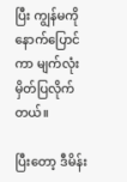ပြီး ကျွန်မကိုနောက်ပြောင်ကာ မျက်လုံးမှိတ်ပြလိုက်တယ်။

ပြီးတော့ ဒီမိန်း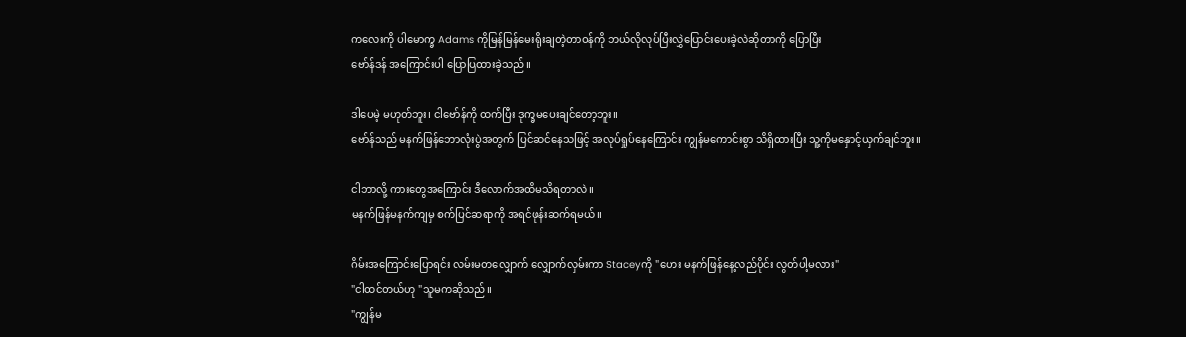ကလေးကို ပါမောက္ခ Adams ကိုမြန်မြန်မေးရိုးချတဲ့တာဝန်ကို ဘယ်လိုလုပ်ပြီးလွှဲပြောင်းပေးခဲ့လဲဆိုတာကို ပြောပြီး
ဗော်န်ဒန် အကြောင်းပါ ပြောပြထားခဲ့သည်။

ဒါပေမဲ့ မဟုတ်ဘူး၊ ငါဗော်န်ကို ထက်ပြီး ဒုက္ခမပေးချင်တော့ဘူး။
ဗော်န်သည် မနက်ဖြန်ဘောလုံးပွဲအတွက် ပြင်ဆင်နေသဖြင့် အလုပ်ရှုပ်နေကြောင်း ကျွန်မကောင်းစွာ သိရှိထားပြီး သူ့ကိုမနှောင့်ယှက်ချင်ဘူး။

ငါဘာလို့ ကားတွေအကြောင်း ဒီလောက်အထိမသိရတာလဲ။
မနက်ဖြန်မနက်ကျမှ စက်ပြင်ဆရာကို အရင်ဖုန်းဆက်ရမယ်။

ဂိမ်းအကြောင်းပြောရင်း လမ်းမတလျှောက် လျှောက်လှမ်းကာ Staceyကို "ဟေး မနက်ဖြန်နေ့လည်ပိုင်း လွတ်ပါ့မလား"
"ငါထင်တယ်ဟု "သူမကဆိုသည်။
"ကျွန်မ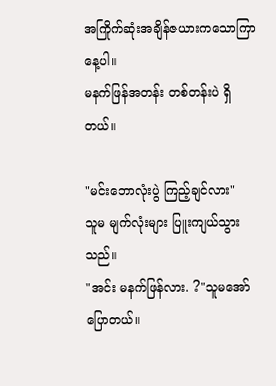အကြိုက်ဆုံးအချိန်ဇယားကသောကြာနေ့ပါ။
မနက်ဖြန်အတန်း တစ်တန်းပဲ ရှိတယ်။

"မင်းဘောလုံးပွဲ ကြည့်ချင်လား"
သူမ မျက်လုံးများ ပြူးကျယ်သွားသည်။
"အင်း မနက်ဖြန်လား. ?"သူမအော်ပြောတယ်။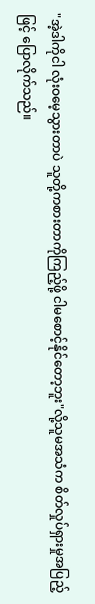"အဲ့ဒါကိုငါ လုံးဝမေ့သွားတာပဲ သူတို့ကစားတာကိုကြည့်ဖို့ ငါမစောင့်နိုင်တော့ဘူး"လို့သူမအသံက စိတ်လှုပ်ရှားမှုအပြည့်ဖြင့် ပြောလိုက်သည်။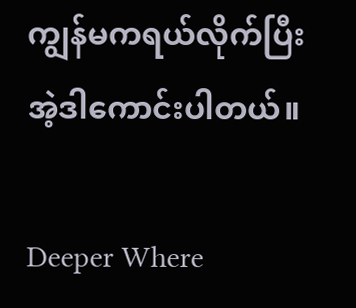ကျွန်မကရယ်လိုက်ပြီး အဲ့ဒါကောင်းပါတယ်။

Deeper Where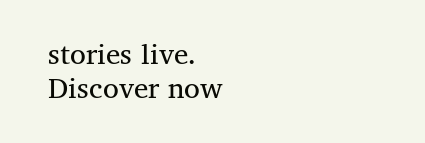stories live. Discover now